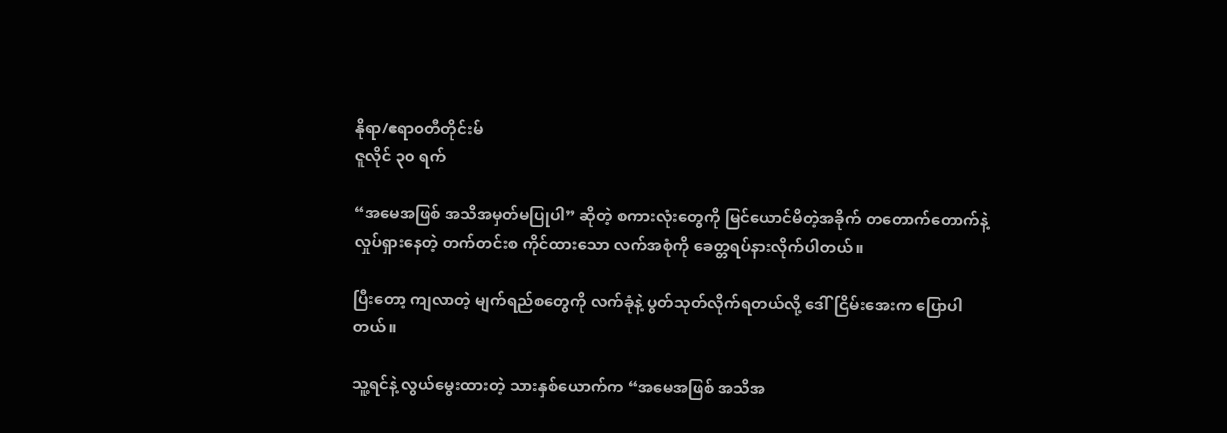နိုရာ/ဧရာ၀တီတိုင်းမ်
ဇူလိုင် ၃၀ ရက်

“အမေအဖြစ် အသိအမှတ်မပြုပါ” ဆိုတဲ့ စကားလုံးတွေကို မြင်ယောင်မိတဲ့အခိုက် တတောက်တောက်နဲ့ လှုပ်ရှားနေတဲ့ တက်တင်းစ ကိုင်ထားသော လက်အစုံကို ခေတ္တရပ်နားလိုက်ပါတယ်။

ပြီးတော့ ကျလာတဲ့ မျက်ရည်စတွေကို လက်ခုံနဲ့ ပွတ်သုတ်လိုက်ရတယ်လို့ ဒေါ်ငြိမ်းအေးက ပြောပါ တယ်။

သူ့ရင်နဲ့ လွယ်မွေးထားတဲ့ သားနှစ်ယောက်က “အမေအဖြစ် အသိအ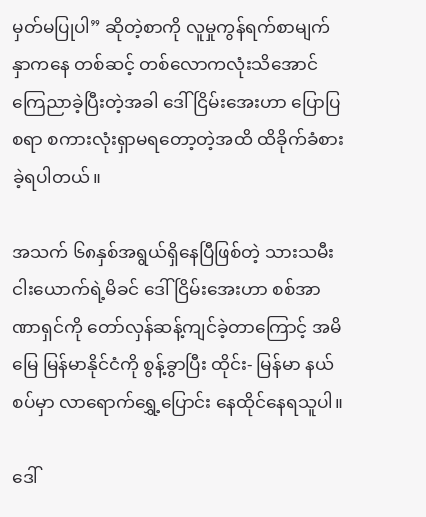မှတ်မပြုပါ” ဆိုတဲ့စာကို လူမှုကွန်ရက်စာမျက်နှာကနေ တစ်ဆင့် တစ်လောကလုံးသိအောင် ကြေညာခဲ့ပြီးတဲ့အခါ ဒေါ်ငြိမ်းအေးဟာ ပြောပြစရာ စကားလုံးရှာမရတော့တဲ့အထိ ထိခိုက်ခံစားခဲ့ရပါတယ်။

အသက် ၆၈နှစ်အရွယ်ရှိနေပြီဖြစ်တဲ့ သားသမီးငါးယောက်ရဲ့မိခင် ဒေါ်ငြိမ်းအေးဟာ စစ်အာဏာရှင်ကို တော်လှန်ဆန့်ကျင်ခဲ့တာကြောင့် အမိမြေ မြန်မာနိုင်ငံကို စွန့်ခွာပြီး ထိုင်း- မြန်မာ နယ်စပ်မှာ လာရောက်ရွှေ့ပြောင်း နေထိုင်နေရသူပါ။

ဒေါ်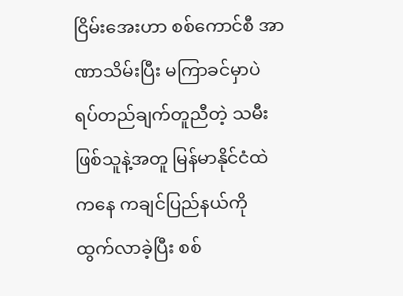ငြိမ်းအေးဟာ စစ်ကောင်စီ အာဏာသိမ်းပြီး မကြာခင်မှာပဲ ရပ်တည်ချက်တူညီတဲ့ သမီးဖြစ်သူနဲ့အတူ မြန်မာနိုင်ငံထဲကနေ ကချင်ပြည်နယ်ကို ထွက်လာခဲ့ပြီး စစ်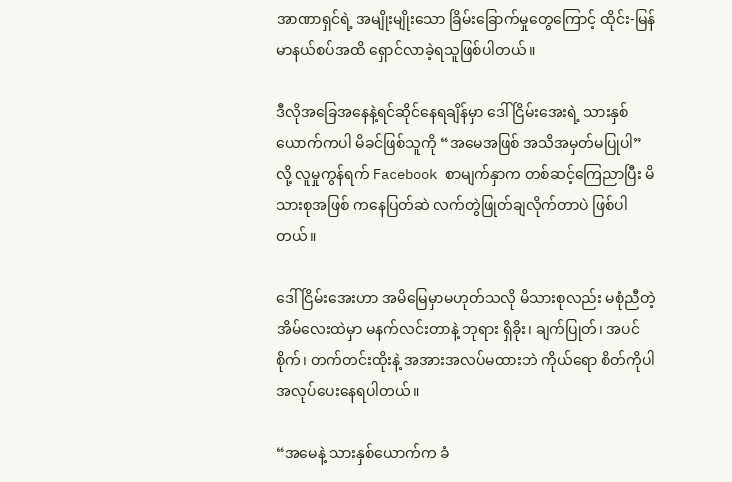အာဏာရှင်ရဲ့ အမျိုးမျိုးသော ခြိမ်းခြောက်မှုတွေကြောင့် ထိုင်း-မြန်မာနယ်စပ်အထိ ရှောင်လာခဲ့ရသူဖြစ်ပါတယ်။

ဒီလိုအခြေအနေနဲ့ရင်ဆိုင်နေရချိန်မှာ ဒေါ်ငြိမ်းအေးရဲ့ သားနှစ်ယောက်ကပါ မိခင်ဖြစ်သူကို “အမေအဖြစ် အသိအမှတ်မပြုပါ” လို့ လူမှုကွန်ရက် Facebook စာမျက်နှာက တစ်ဆင့်ကြေညာပြီး မိသားစုအဖြစ် ကနေပြတ်ဆဲ လက်တွဲဖြုတ်ချလိုက်တာပဲ ဖြစ်ပါတယ်။

ဒေါ်ငြိမ်းအေးဟာ အမိမြေမှာမဟုတ်သလို မိသားစုလည်း မစုံညီတဲ့ အိမ်လေးထဲမှာ မနက်လင်းတာနဲ့ ဘုရား ရှိခိုး၊ ချက်ပြုတ်၊ အပင်စိုက်၊ တက်တင်းထိုးနဲ့ အအားအလပ်မထားဘဲ ကိုယ်ရော စိတ်ကိုပါ အလုပ်ပေးနေရပါတယ်။

“အမေနဲ့ သားနှစ်ယောက်က ခံ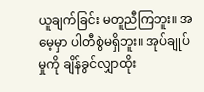ယူချက်ခြင်း မတူညီကြဘူး။ အမေ့မှာ ပါတီစွဲမရှိဘူး။ အုပ်ချုပ်မှုကို ချိန်ခွင်လျှာထိုး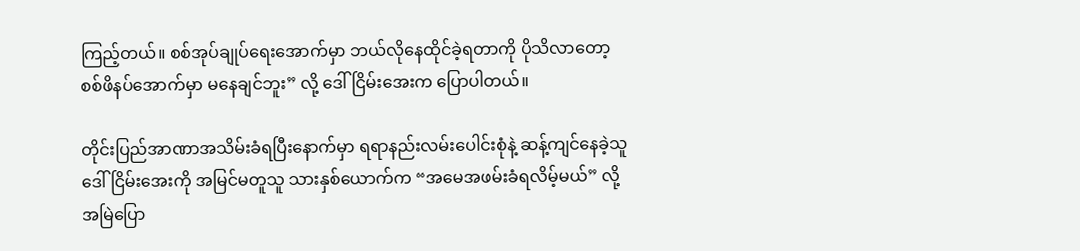ကြည့်တယ်။ စစ်အုပ်ချုပ်ရေးအောက်မှာ ဘယ်လိုနေထိုင်ခဲ့ရတာကို ပိုသိလာတော့ စစ်ဖိနပ်အောက်မှာ မနေချင်ဘူး” လို့ ဒေါ်ငြိမ်းအေးက ပြောပါတယ်။

တိုင်းပြည်အာဏာအသိမ်းခံရပြီးနောက်မှာ ရရာနည်းလမ်းပေါင်းစုံနဲ့ ဆန့်ကျင်နေခဲ့သူ ဒေါ်ငြိမ်းအေးကို အမြင်မတူသူ သားနှစ်ယောက်က “အမေအဖမ်းခံရလိမ့်မယ်” လို့ အမြဲပြော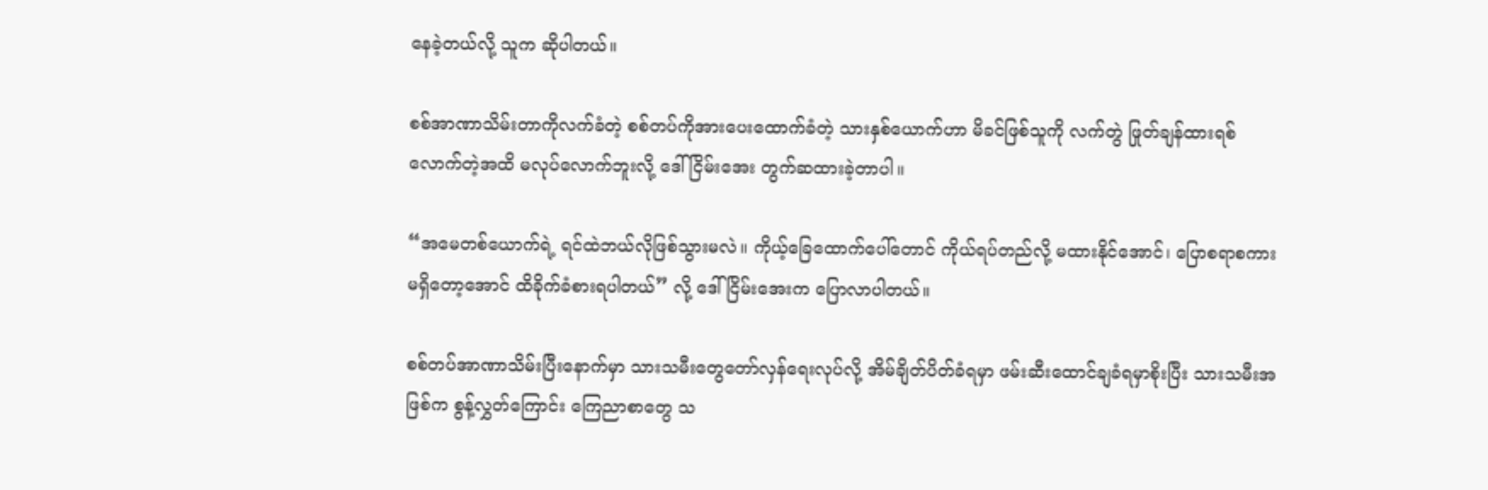နေခဲ့တယ်လို့ သူက ဆိုပါတယ်။

စစ်အာဏာသိမ်းတာကိုလက်ခံတဲ့ စစ်တပ်ကိုအားပေးထောက်ခံတဲ့ သားနှစ်ယောက်ဟာ မိခင်ဖြစ်သူကို လက်တွဲ ဖြုတ်ချန်ထားရစ်လောက်တဲ့အထိ မလုပ်လောက်ဘူးလို့ ဒေါ်ငြိမ်းအေး တွက်ဆထားခဲ့တာပါ။

“အမေတစ်ယောက်ရဲ့ ရင်ထဲဘယ်လိုဖြစ်သွားမလဲ။ ကိုယ့်ခြေထောက်ပေါ်တောင် ကိုယ်ရပ်တည်လို့ မထားနိုင်အောင်၊ ပြောစရာစကားမရှိတော့အောင် ထိခိုက်ခံစားရပါတယ်” လို့ ဒေါ်ငြိမ်းအေးက ပြောလာပါတယ်။

စစ်တပ်အာဏာသိမ်းပြီးနောက်မှာ သားသမီးတွေတော်လှန်ရေးလုပ်လို့ အိမ်ချိတ်ပိတ်ခံရမှာ ဖမ်းဆီးထောင်ချခံရမှာစိုးပြီး သားသမီးအဖြစ်က စွန့်လွှတ်ကြောင်း ကြေညာစာတွေ သ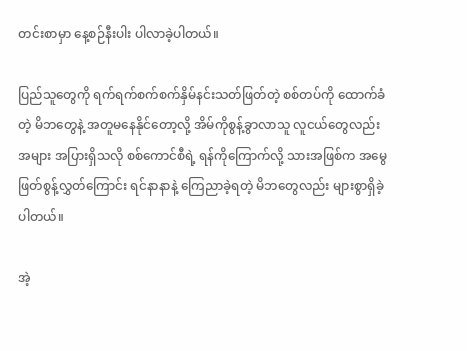တင်းစာမှာ နေ့စဉ်နီးပါး ပါလာခဲ့ပါတယ်။

ပြည်သူတွေကို ရက်ရက်စက်စက်နှိမ်နင်းသတ်ဖြတ်တဲ့ စစ်တပ်ကို ထောက်ခံတဲ့ မိဘတွေနဲ့ အတူမနေနိုင်တော့လို့ အိမ်ကိုစွန့်ခွာလာသူ လူငယ်တွေလည်း အများ အပြားရှိသလို စစ်ကောင်စီရဲ့ ရန်ကိုကြောက်လို့ သားအဖြစ်က အမွေဖြတ်စွန့်လွှတ်ကြောင်း ရင်နာနာနဲ့ ကြေညာခဲ့ရတဲ့ မိဘတွေလည်း များစွာရှိခဲ့ပါတယ်။

အဲ့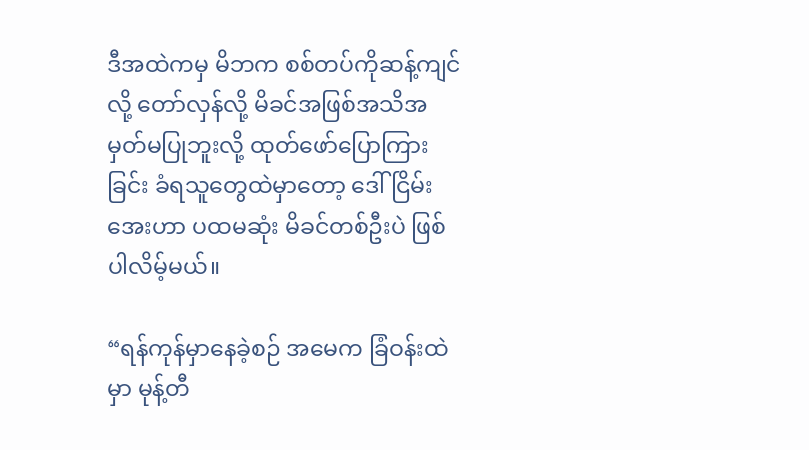ဒီအထဲကမှ မိဘက စစ်တပ်ကိုဆန့်ကျင်လို့ တော်လှန်လို့ မိခင်အဖြစ်အသိအမှတ်မပြုဘူးလို့ ထုတ်ဖော်ပြောကြားခြင်း ခံရသူတွေထဲမှာတော့ ဒေါ်ငြိမ်းအေးဟာ ပထမဆုံး မိခင်တစ်ဦးပဲ ဖြစ်ပါလိမ့်မယ်။

“ရန်ကုန်မှာနေခဲ့စဉ် အမေက ခြံဝန်းထဲမှာ မုန့်တီ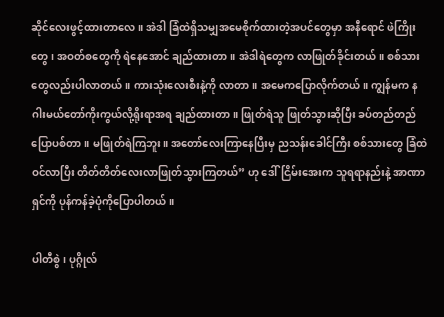ဆိုင်လေးဖွင့်ထားတာလေ။ အဲဒါ ခြံထဲရှိသမျှအမေစိုက်ထားတဲ့အပင်တွေမှာ အနီရောင် ဖဲကြိုးတွေ၊ အဝတ်စတွေကို ရဲနေအောင် ချည်ထားတာ။ အဲဒါရဲတွေက လာဖြုတ်ခိုင်းတယ်။ စစ်သားတွေလည်းပါလာတယ်။ ကားသုံးလေးစီးနဲ့ကို လာတာ။ အမေကပြောလိုက်တယ်။ ကျွန်မက နဂါးမယ်တော်ကိုးကွယ်လို့ရိုးရာအရ ချည်ထားတာ။ ဖြုတ်ရဲသူ ဖြုတ်သွားဆိုပြီး ခပ်တည်တည်ပြောပစ်တာ။ မဖြုတ်ရဲကြဘူး။ အတော်လေးကြာနေပြီးမှ ညသန်းခေါင်ကြီး စစ်သားတွေ ခြံထဲဝင်လာပြီး တိတ်တိတ်လေးလာဖြုတ်သွားကြတယ်” ဟု ဒေါ်ငြိမ်းအေးက သူရရာနည်းနဲ့ အာဏာရှင်ကို ပုန်ကန်ခဲ့ပုံကိုပြောပါတယ်။

ပါတီစွဲ၊ ပုဂ္ဂိုလ်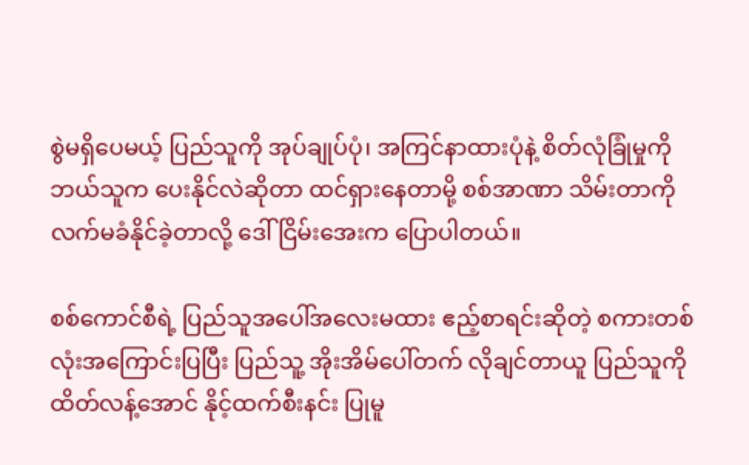စွဲမရှိပေမယ့် ပြည်သူကို အုပ်ချုပ်ပုံ၊ အကြင်နာထားပုံနဲ့ စိတ်လုံခြုံမှုကို ဘယ်သူက ပေးနိုင်လဲဆိုတာ ထင်ရှားနေတာမို့ စစ်အာဏာ သိမ်းတာကို လက်မခံနိုင်ခဲ့တာလို့ ဒေါ်ငြိမ်းအေးက ပြောပါတယ်။

စစ်ကောင်စီရဲ့ ပြည်သူအပေါ်အလေးမထား ဧည့်စာရင်းဆိုတဲ့ စကားတစ်လုံးအကြောင်းပြပြီး ပြည်သူ့ အိုးအိမ်ပေါ်တက် လိုချင်တာယူ ပြည်သူကို ထိတ်လန့်အောင် နိုင့်ထက်စီးနင်း ပြုမူ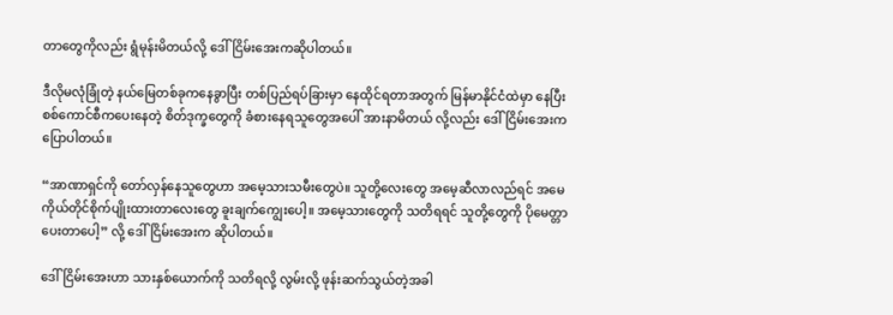တာတွေကိုလည်း ရွံမုန်းမိတယ်လို့ ဒေါ်ငြိမ်းအေးကဆိုပါတယ်။

ဒီလိုမလုံခြုံတဲ့ နယ်မြေတစ်ခုကနေခွာပြီး တစ်ပြည်ရပ်ခြားမှာ နေထိုင်ရတာအတွက် မြန်မာနိုင်ငံထဲမှာ နေပြီး စစ်ကောင်စီကပေးနေတဲ့ စိတ်ဒုက္ခတွေကို ခံစားနေရသူတွေအပေါ် အားနာမိတယ် လို့လည်း ဒေါ်ငြိမ်းအေးက ပြောပါတယ်။

“အာဏာရှင်ကို တော်လှန်နေသူတွေဟာ အမေ့သားသမီးတွေပဲ။ သူတို့လေးတွေ အမေ့ဆီလာလည်ရင် အမေကိုယ်တိုင်စိုက်ပျိုးထားတာလေးတွေ ခူးချက်ကျွေးပေါ့။ အမေ့သားတွေကို သတိရရင် သူတို့တွေကို ပိုမေတ္တာပေးတာပေါ့” လို့ ဒေါ်ငြိမ်းအေးက ဆိုပါတယ်။

ဒေါ်ငြိမ်းအေးဟာ သားနှစ်ယောက်ကို သတိရလို့ လွမ်းလို့ ဖုန်းဆက်သွယ်တဲ့အခါ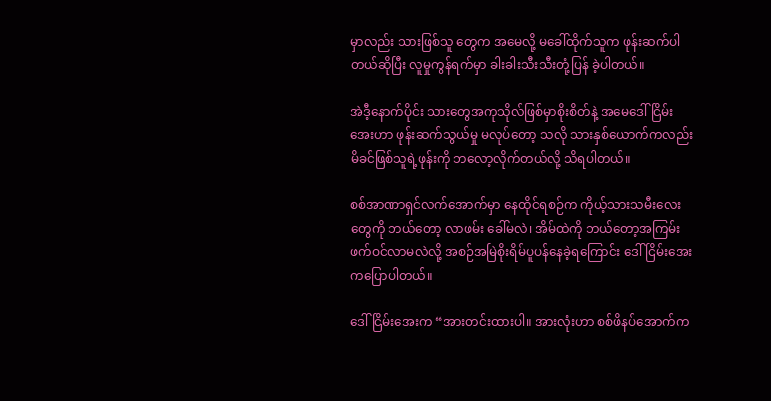မှာလည်း သားဖြစ်သူ တွေက အမေလို့ မခေါ်ထိုက်သူက ဖုန်းဆက်ပါတယ်ဆိုပြီး လူမှုကွန်ရက်မှာ ခါးခါးသီးသီးတုံ့ပြန် ခဲ့ပါတယ်။

အဲဒီ့နောက်ပိုင်း သားတွေအကုသိုလ်ဖြစ်မှာစိုးစိတ်နဲ့ အမေဒေါ်ငြိမ်းအေးဟာ ဖုန်းဆက်သွယ်မှု မလုပ်တော့ သလို သားနှစ်ယောက်ကလည်း မိခင်ဖြစ်သူရဲ့ဖုန်းကို ဘလော့လိုက်တယ်လို့ သိရပါတယ်။

စစ်အာဏာရှင်လက်အောက်မှာ နေထိုင်ရစဉ်က ကိုယ့်သားသမီးလေးတွေကို ဘယ်တော့ လာဖမ်း ခေါ်မလဲ၊ အိမ်ထဲကို ဘယ်တော့အကြမ်းဖက်ဝင်လာမလဲလို့ အစဉ်အမြဲစိုးရိမ်ပူပန်နေခဲ့ရကြောင်း ဒေါ်ငြိမ်းအေးကပြောပါတယ်။

ဒေါ်ငြိမ်း‌အေးက “အားတင်းထားပါ။ အားလုံးဟာ စစ်ဖိနပ်အောက်က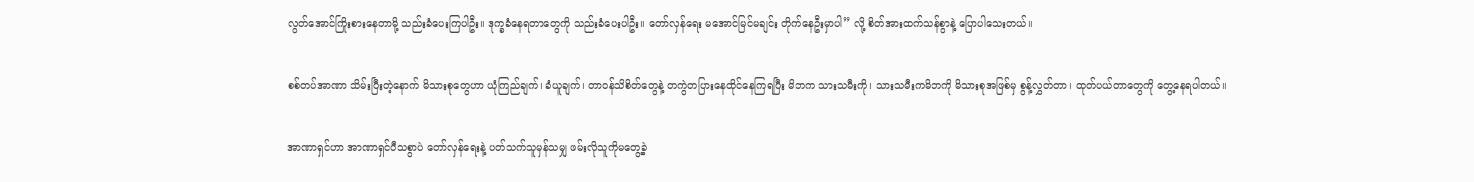လွတ်အောင်ကြိုးစားနေတာမို့ သည်းခံပေးကြပါဦး။ ဒုက္ခခံနေရတာတွေကို သည်းခံပေးပါဦး။ တော်လှန်ရေး မအောင်မြင်မချင်း တိုက်နေဦးမှာပါ” လို့ စိတ်အားထက်သန်စွာနဲ့ ပြောပါသေးတယ်။

စစ်တပ်အာဏာ သိမ်းပြီးတဲ့နောက် မိသားစုတွေဟာ ယုံကြည်ချက်၊ ခံယူချက်၊ တာဝန်သိစိတ်တွေနဲ့ တကွဲတပြားနေထိုင်နေကြရပြီး မိဘက သားသမီးကို၊ သားသမီးကမိဘကို မိသားစုအဖြစ်မှ စွန့်လွှတ်တာ၊ ထုတ်ပယ်တာတွေကို တွေ့နေရပါတယ်။

အာဏာရှင်ဟာ အာဏာရှင်ပီသစွာပဲ တော်လှန်ရေးနဲ့ ပတ်သက်သူမှန်သမျှ ဖမ်းလိုသူကိုမတွေ့ခဲ့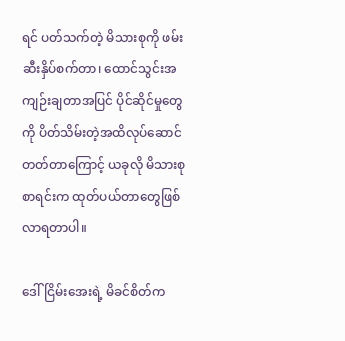ရင် ပတ်သက်တဲ့ မိသားစုကို ဖမ်းဆီးနှိပ်စက်တာ၊ ထောင်သွင်းအကျဉ်းချတာအပြင် ပိုင်ဆိုင်မှုတွေကို ပိတ်သိမ်းတဲ့အထိလုပ်ဆောင်တတ်တာကြောင့် ယခုလို မိသားစုစာရင်းက ထုတ်ပယ်တာတွေဖြစ်လာရတာပါ။

ဒေါ်ငြိမ်းအေးရဲ့ မိခင်စိတ်က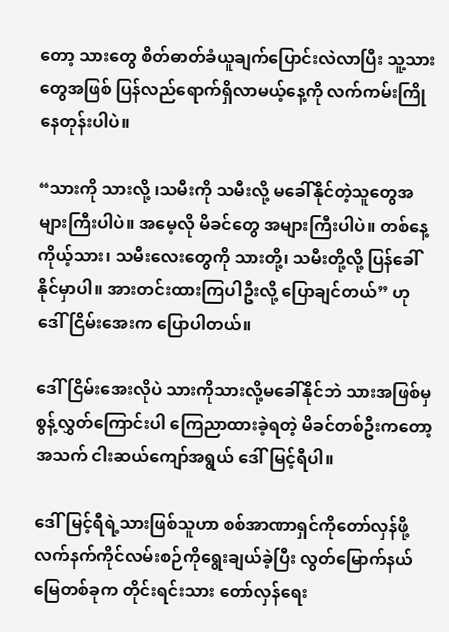တော့ သားတွေ စိတ်ဓာတ်ခံယူချက်ပြောင်းလဲလာပြီး သူ့သားတွေအဖြစ် ပြန်လည်ရောက်ရှိလာမယ့်နေ့ကို လက်ကမ်းကြိုနေတုန်းပါပဲ။

“သားကို သားလို့ ၊သမီးကို သမီးလို့ မခေါ်နိုင်တဲ့သူတွေအများကြီးပါပဲ။ အမေ့လို မိခင်တွေ အများကြီးပါပဲ။ တစ်နေ့ ကိုယ့်သား၊ သမီးလေးတွေကို သားတို့၊ သမီးတို့လို့ ပြန်ခေါ်နိုင်မှာပါ။ အားတင်းထားကြပါဦးလို့ ပြောချင်တယ်” ဟု ဒေါ်ငြိမ်းအေးက ပြောပါတယ်။

ဒေါ်ငြိမ်းအေးလိုပဲ သားကိုသားလို့မခေါ်နိုင်ဘဲ သားအဖြစ်မှစွန့်လွှတ်ကြောင်းပါ ကြေညာထားခဲ့ရတဲ့ မိခင်တစ်ဦးကတော့ အသက် ငါးဆယ်ကျော်အရွယ် ဒေါ်မြင့်ရီပါ။

ဒေါ်မြင့်ရီရဲ့သားဖြစ်သူဟာ စစ်အာဏာရှင်ကိုတော်လှန်ဖို့ လက်နက်ကိုင်လမ်းစဉ်ကိုရွေးချယ်ခဲ့ပြီး လွတ်မြောက်နယ်မြေတစ်ခုက တိုင်းရင်းသား တော်လှန်ရေး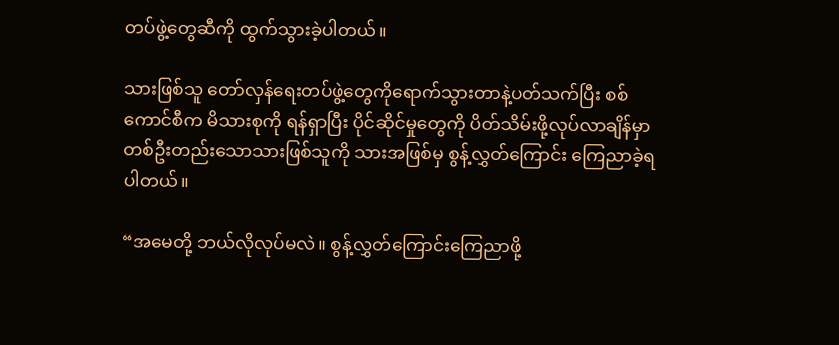တပ်ဖွဲ့တွေဆီကို ထွက်သွားခဲ့ပါတယ်။

သားဖြစ်သူ တော်လှန်ရေးတပ်ဖွဲ့တွေကိုရောက်သွားတာနဲ့ပတ်သက်ပြီး စစ်ကောင်စီက မိသားစုကို ရန်ရှာပြီး ပိုင်ဆိုင်မှုတွေကို ပိတ်သိမ်းဖို့လုပ်လာချိန်မှာ တစ်ဦးတည်းသောသားဖြစ်သူကို သားအဖြစ်မှ စွန့်လွှတ်ကြောင်း ကြေညာခဲ့ရပါတယ်။

“အမေတို့ ဘယ်လိုလုပ်မလဲ။ စွန့်လွှတ်ကြောင်းကြေညာဖို့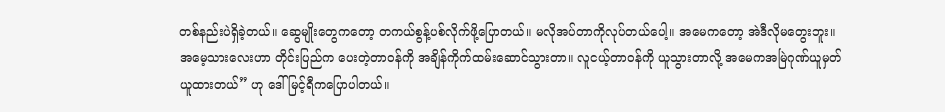တစ်နည်းပဲရှိခဲ့တယ်။ ဆွေမျိုးတွေကတော့ တကယ်စွန့်ပစ်လိုက်ဖို့ပြောတယ်။ မလိုအပ်တာကိုလုပ်တယ်ပေါ့။ အမေကတော့ အဲဒီလိုမတွေးဘူး။ အမေ့သားလေးဟာ တိုင်းပြည်က ပေးတဲ့တာဝန်ကို အချိန်ကိုက်ထမ်းဆောင်သွားတာ။ လူငယ့်တာဝန်ကို ယူသွားတာလို့ အမေကအမြဲဂုဏ်ယူမှတ်ယူထားတယ်” ဟု ဒေါ်မြင့်ရီကပြောပါတယ်။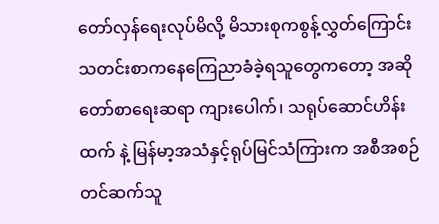တော်လှန်ရေးလုပ်မိလို့ မိသားစုကစွန့်လွှတ်ကြောင်း သတင်းစာကနေကြေညာခံခဲ့ရသူတွေကတော့ အဆိုတော်စာရေးဆရာ ကျားပေါက်၊ သရုပ်ဆောင်ဟိန်းထက် နဲ့ မြန်မာ့အသံနှင့်ရုပ်မြင်သံကြားက အစီအစဉ်တင်ဆက်သူ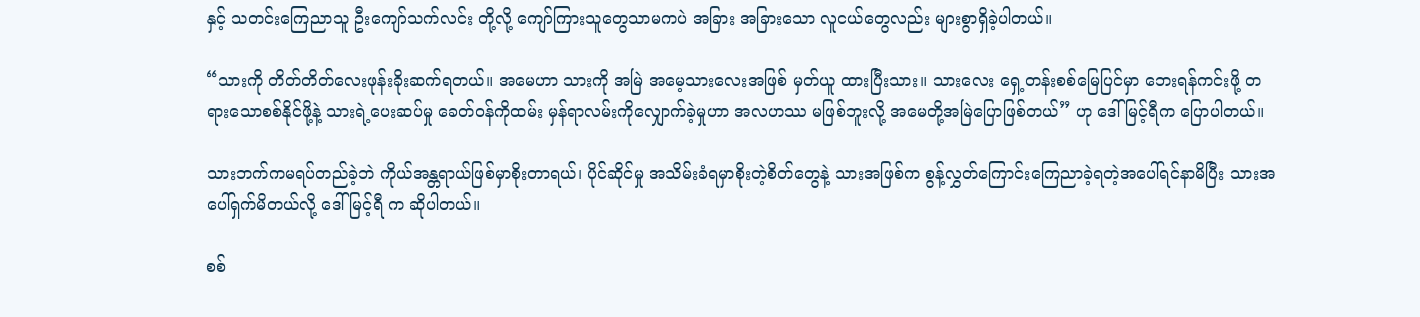နှင့် သတင်းကြေညာသူ ဦးကျော်သက်လင်း တို့လို့ ကျော်ကြားသူတွေသာမကပဲ အခြား အခြားသော လူငယ်တွေလည်း များစွာရှိခဲ့ပါတယ်။

“သားကို တိတ်တိတ်လေးဖုန်းခိုးဆက်ရတယ်။ အမေဟာ သားကို အမြဲ အမေ့သားလေးအဖြစ် မှတ်ယူ ထားပြီးသား။ သားလေး ရှေ့တန်းစစ်မြေပြင်မှာ ဘေးရန်ကင်းဖို့ တရားသောစစ်နိုင်ဖို့နဲ့ သားရဲ့ပေးဆပ်မှု ခေတ်ဝန်ကိုထမ်း မှန်ရာလမ်းကိုလျှောက်ခဲ့မှုဟာ အလဟဿ မဖြစ်ဘူးလို့ အမေတို့အမြဲပြောဖြစ်တယ်” ဟု ဒေါ်မြင့်ရီက ပြောပါတယ်။

သားဘက်ကမရပ်တည်ခဲ့ဘဲ ကိုယ်အန္တရာယ်ဖြစ်မှာစိုးတာရယ်၊ ပိုင်ဆိုင်မှု အသိမ်းခံရမှာစိုးတဲ့စိတ်တွေနဲ့ သားအဖြစ်က စွန့်လွှတ်ကြောင်းကြေညာခဲ့ရတဲ့အပေါ်ရင်နာမိပြီး သားအပေါ်ရှက်မိတယ်လို့ ဒေါ်မြင့်ရီ က ဆိုပါတယ်။

စစ်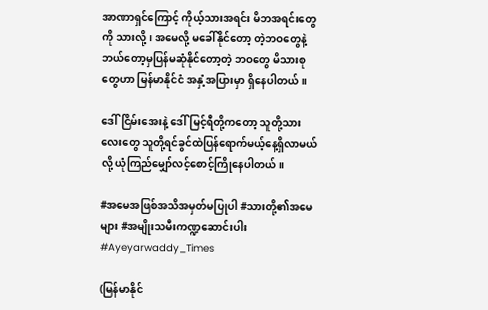အာဏာရှင်ကြောင့် ကိုယ့်သားအရင်း မိဘအရင်းတွေကို သားလို့၊ အမေလို့ မခေါ်နိုင်တော့ တဲ့ဘဝတွေနဲ့ ဘယ်တော့မှပြန်မဆုံနိုင်တော့တဲ့ ဘဝတွေ မိသားစုတွေဟာ မြန်မာနိုင်ငံ အနှံ့အပြားမှာ ရှိနေပါတယ်။

ဒေါ်ငြိမ်းအေးနဲ့ ဒေါ်မြင့်ရီတို့ကတော့ သူတို့သားလေးတွေ သူတို့ရင်ခွင်ထဲပြန်ရောက်မယ့်နေ့ရှိလာမယ် လို့ ယုံကြည်မျှော်လင့်စောင့်ကြိုနေပါတယ်။

#အမေအဖြစ်အသိအမှတ်မပြုပါ #သားတို့၏အမေများ #အမျိုးသမီးကဏ္ဍဆောင်းပါး #Ayeyarwaddy_Times

(မြန်မာနိုင်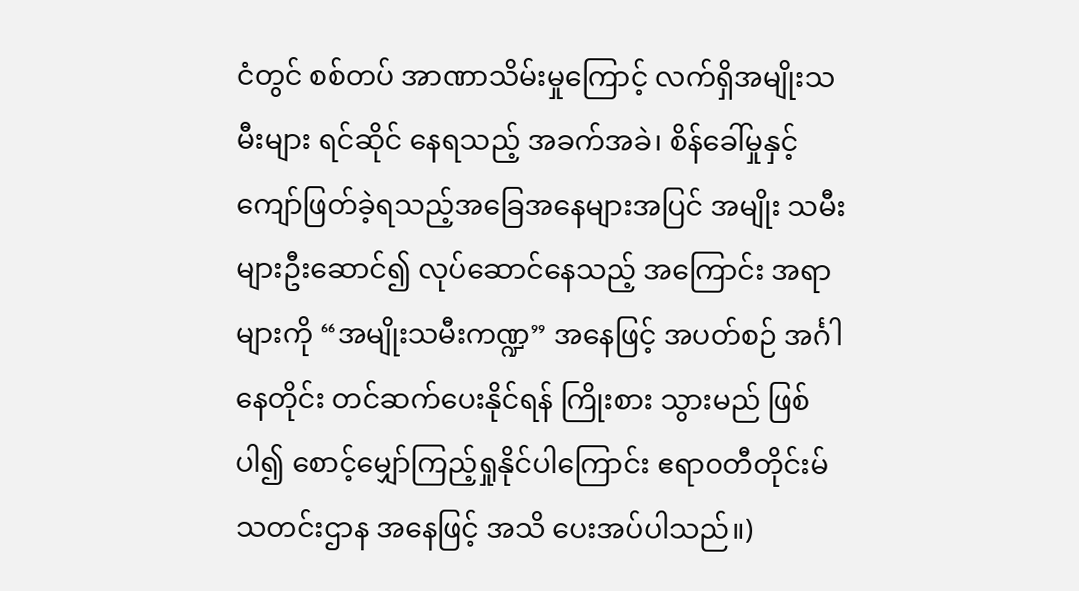ငံတွင် စစ်တပ် အာဏာသိမ်းမှုကြောင့် လက်ရှိအမျိုးသမီးများ ရင်ဆိုင် နေရသည့် အခက်အခဲ၊ စိန်ခေါ်မှုနှင့် ကျော်ဖြတ်ခဲ့ရသည့်အခြေအနေများအပြင် အမျိုး သမီးများဦးဆောင်၍ လုပ်ဆောင်နေသည့် အကြောင်း အရာများကို “အမျိုးသမီးကဏ္ဍ” အနေဖြင့် အပတ်စဉ် အင်္ဂါနေတိုင်း တင်ဆက်ပေးနိုင်ရန် ကြိုးစား သွားမည် ဖြစ်ပါ၍ စောင့်မျှော်ကြည့်ရှုနိုင်ပါကြောင်း ဧရာ၀တီတိုင်းမ် သတင်းဌာန အနေဖြင့် အသိ ပေးအပ်ပါသည်။)